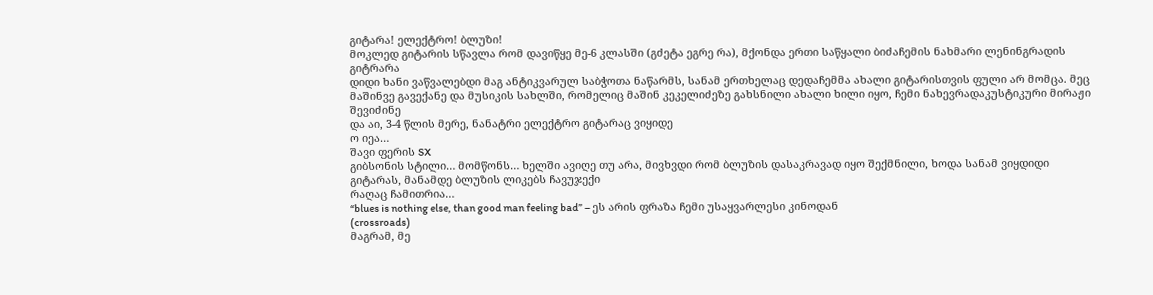გიტარა! ელექტრო! ბლუზი!
მოკლედ გიტარის სწავლა რომ დავიწყე მე-6 კლასში (გძეტა ეგრე რა), მქონდა ერთი საწყალი ბიძაჩემის ნახმარი ლენინგრადის გიტრარა
დიდი ხანი ვაწვალებდი მაგ ანტიკვარულ საბჭოთა ნაწარმს, სანამ ერთხელაც დედაჩემმა ახალი გიტარისთვის ფული არ მომცა. მეც მაშინვე გავექანე და მუსიკის სახლში, რომელიც მაშინ კეკელიძეზე გახსნილი ახალი ხილი იყო, ჩემი ნახევრადაკუსტიკური მირაჟი შევიძინე
და აი, 3-4 წლის მერე, ნანატრი ელექტრო გიტარაც ვიყიდე
ო იეა…
შავი ფერის SX
გიბსონის სტილი… მომწონს… ხელში ავიღე თუ არა, მივხვდი რომ ბლუზის დასაკრავად იყო შექმნილი, ხოდა სანამ ვიყდიდი გიტარას, მანამდე ბლუზის ლიკებს ჩავუჯექი
რაღაც ჩამითრია…
“blues is nothing else, than good man feeling bad” – ეს არის ფრაზა ჩემი უსაყვარლესი კინოდან
(crossroads)
მაგრამ, მე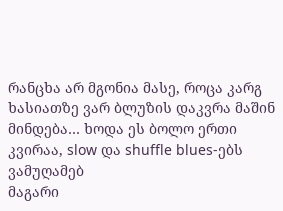რანცხა არ მგონია მასე, როცა კარგ ხასიათზე ვარ ბლუზის დაკვრა მაშინ მინდება… ხოდა ეს ბოლო ერთი კვირაა, slow და shuffle blues-ებს ვამუღამებ
მაგარი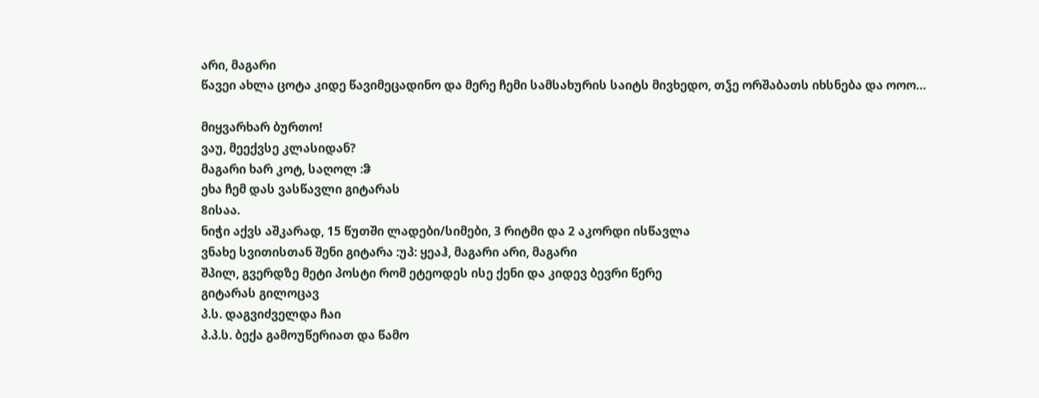არი, მაგარი
წავეი ახლა ცოტა კიდე წავიმეცადინო და მერე ჩემი სამსახურის საიტს მივხედო, თჴე ორშაბათს იხსნება და ოოო…

მიყვარხარ ბურთო!
ვაუ, მეექვსე კლასიდან?
მაგარი ხარ კოტ, საღოლ :ჵ
ეხა ჩემ დას ვასწავლი გიტარას
8ისაა.
ნიჭი აქვს აშკარად, 15 წუთში ლადები/სიმები, 3 რიტმი და 2 აკორდი ისწავლა
ვნახე სვითისთან შენი გიტარა :უპ: ყეაჰ, მაგარი არი, მაგარი
შპილ, გვერდზე მეტი პოსტი რომ ეტეოდეს ისე ქენი და კიდევ ბევრი წერე
გიტარას გილოცავ
პ.ს. დაგვიძველდა ჩაი
პ.პ.ს. ბექა გამოუწერიათ და წამო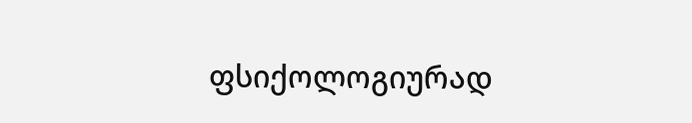ფსიქოლოგიურად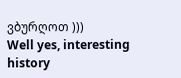ვბურღოთ )))
Well yes, interesting history